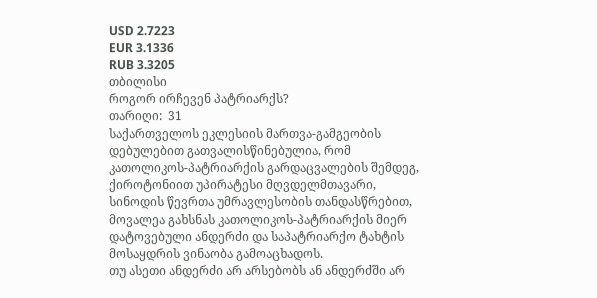USD 2.7223
EUR 3.1336
RUB 3.3205
თბილისი
როგორ ირჩევენ პატრიარქს?
თარიღი:  31
საქართველოს ეკლესიის მართვა-გამგეობის დებულებით გათვალისწინებულია, რომ კათოლიკოს-პატრიარქის გარდაცვალების შემდეგ, ქიროტონიით უპირატესი მღვდელმთავარი, სინოდის წევრთა უმრავლესობის თანდასწრებით, მოვალეა გახსნას კათოლიკოს-პატრიარქის მიერ დატოვებული ანდერძი და საპატრიარქო ტახტის მოსაყდრის ვინაობა გამოაცხადოს.
თუ ასეთი ანდერძი არ არსებობს ან ანდერძში არ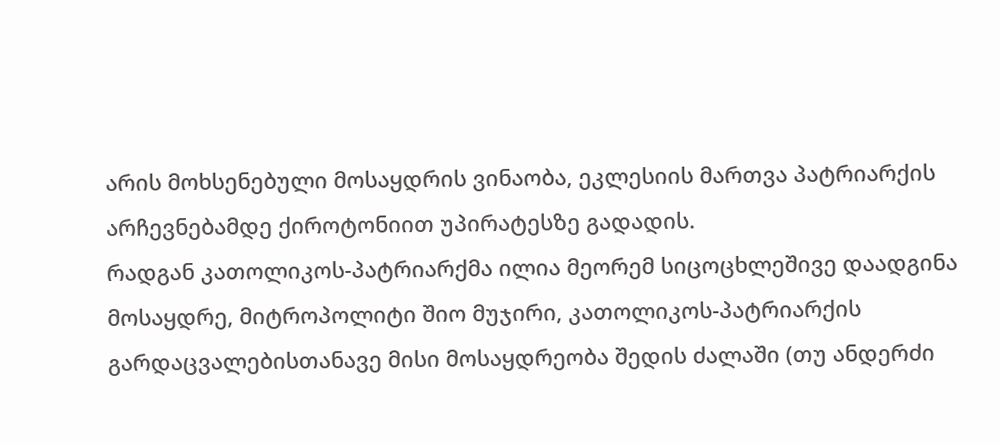არის მოხსენებული მოსაყდრის ვინაობა, ეკლესიის მართვა პატრიარქის არჩევნებამდე ქიროტონიით უპირატესზე გადადის.
რადგან კათოლიკოს-პატრიარქმა ილია მეორემ სიცოცხლეშივე დაადგინა მოსაყდრე, მიტროპოლიტი შიო მუჯირი, კათოლიკოს-პატრიარქის გარდაცვალებისთანავე მისი მოსაყდრეობა შედის ძალაში (თუ ანდერძი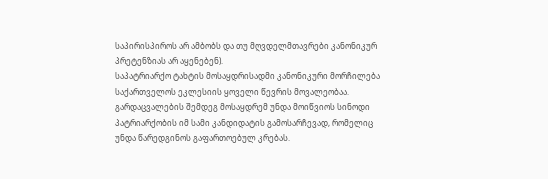საპირისპიროს არ ამბობს და თუ მღვდელმთავრები კანონიკურ პრეტენზიას არ აყენებენ).
საპატრიარქო ტახტის მოსაყდრისადმი კანონიკური მორჩილება საქართველოს ეკლესიის ყოველი წევრის მოვალეობაა.
გარდაცვალების შემდეგ მოსაყდრემ უნდა მოიწვიოს სინოდი პატრიარქობის იმ სამი კანდიდატის გამოსარჩევად, რომელიც უნდა წარედგინოს გაფართოებულ კრებას.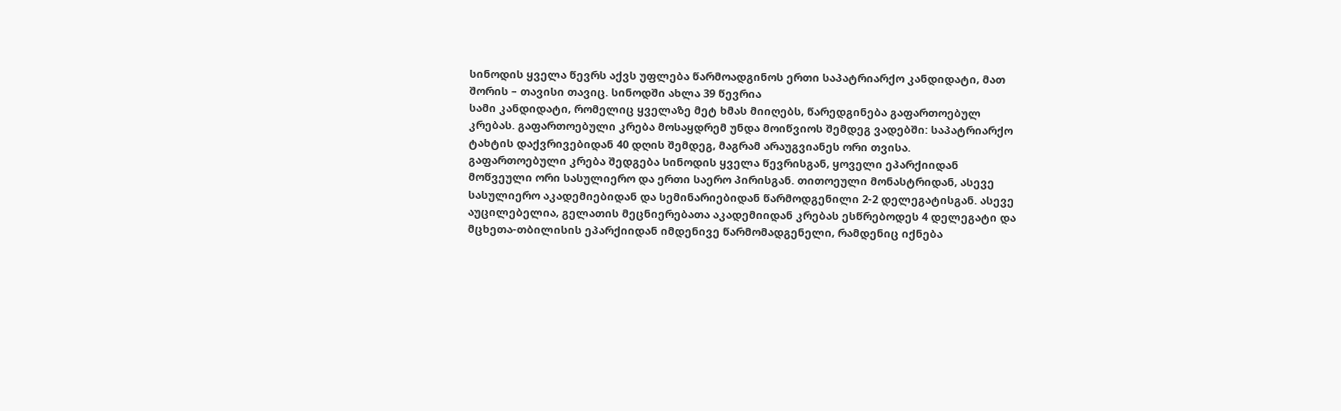სინოდის ყველა წევრს აქვს უფლება წარმოადგინოს ერთი საპატრიარქო კანდიდატი, მათ შორის – თავისი თავიც. სინოდში ახლა 39 წევრია
სამი კანდიდატი, რომელიც ყველაზე მეტ ხმას მიიღებს, წარედგინება გაფართოებულ კრებას. გაფართოებული კრება მოსაყდრემ უნდა მოიწვიოს შემდეგ ვადებში: საპატრიარქო ტახტის დაქვრივებიდან 40 დღის შემდეგ, მაგრამ არაუგვიანეს ორი თვისა.
გაფართოებული კრება შედგება სინოდის ყველა წევრისგან, ყოველი ეპარქიიდან მოწვეული ორი სასულიერო და ერთი საერო პირისგან. თითოეული მონასტრიდან, ასევე სასულიერო აკადემიებიდან და სემინარიებიდან წარმოდგენილი 2-2 დელეგატისგან. ასევე აუცილებელია, გელათის მეცნიერებათა აკადემიიდან კრებას ესწრებოდეს 4 დელეგატი და მცხეთა-თბილისის ეპარქიიდან იმდენივე წარმომადგენელი, რამდენიც იქნება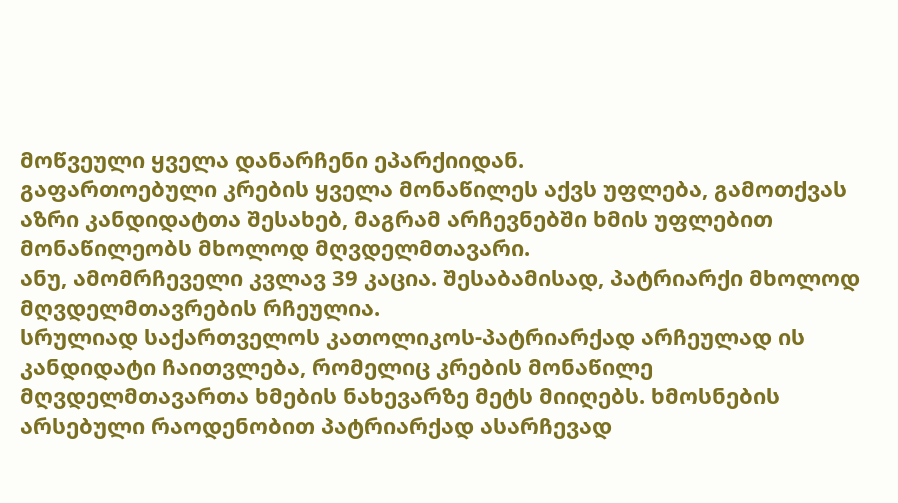მოწვეული ყველა დანარჩენი ეპარქიიდან.
გაფართოებული კრების ყველა მონაწილეს აქვს უფლება, გამოთქვას აზრი კანდიდატთა შესახებ, მაგრამ არჩევნებში ხმის უფლებით მონაწილეობს მხოლოდ მღვდელმთავარი.
ანუ, ამომრჩეველი კვლავ 39 კაცია. შესაბამისად, პატრიარქი მხოლოდ მღვდელმთავრების რჩეულია.
სრულიად საქართველოს კათოლიკოს-პატრიარქად არჩეულად ის კანდიდატი ჩაითვლება, რომელიც კრების მონაწილე მღვდელმთავართა ხმების ნახევარზე მეტს მიიღებს. ხმოსნების არსებული რაოდენობით პატრიარქად ასარჩევად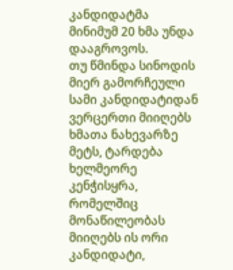კანდიდატმა მინიმუმ 20 ხმა უნდა დააგროვოს.
თუ წმინდა სინოდის მიერ გამორჩეული სამი კანდიდატიდან ვერცერთი მიიღებს ხმათა ნახევარზე მეტს, ტარდება ხელმეორე კენჭისყრა, რომელშიც მონაწილეობას მიიღებს ის ორი კანდიდატი,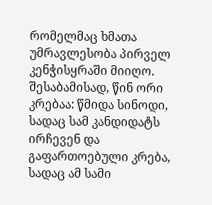რომელმაც ხმათა უმრავლესობა პირველ კენჭისყრაში მიიღო.
შესაბამისად, წინ ორი კრებაა: წმიდა სინოდი, სადაც სამ კანდიდატს ირჩევენ და გაფართოებული კრება, სადაც ამ სამი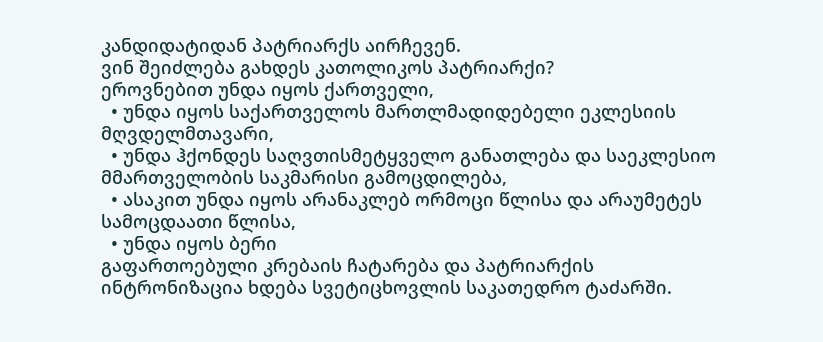კანდიდატიდან პატრიარქს აირჩევენ.
ვინ შეიძლება გახდეს კათოლიკოს პატრიარქი?
ეროვნებით უნდა იყოს ქართველი,
  • უნდა იყოს საქართველოს მართლმადიდებელი ეკლესიის მღვდელმთავარი,
  • უნდა ჰქონდეს საღვთისმეტყველო განათლება და საეკლესიო მმართველობის საკმარისი გამოცდილება,
  • ასაკით უნდა იყოს არანაკლებ ორმოცი წლისა და არაუმეტეს სამოცდაათი წლისა,
  • უნდა იყოს ბერი
გაფართოებული კრებაის ჩატარება და პატრიარქის ინტრონიზაცია ხდება სვეტიცხოვლის საკათედრო ტაძარში.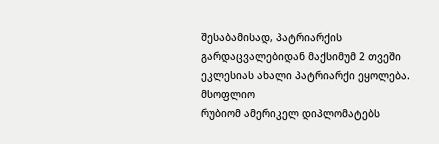შესაბამისად, პატრიარქის გარდაცვალებიდან მაქსიმუმ 2 თვეში ეკლესიას ახალი პატრიარქი ეყოლება.
მსოფლიო
რუბიომ ამერიკელ დიპლომატებს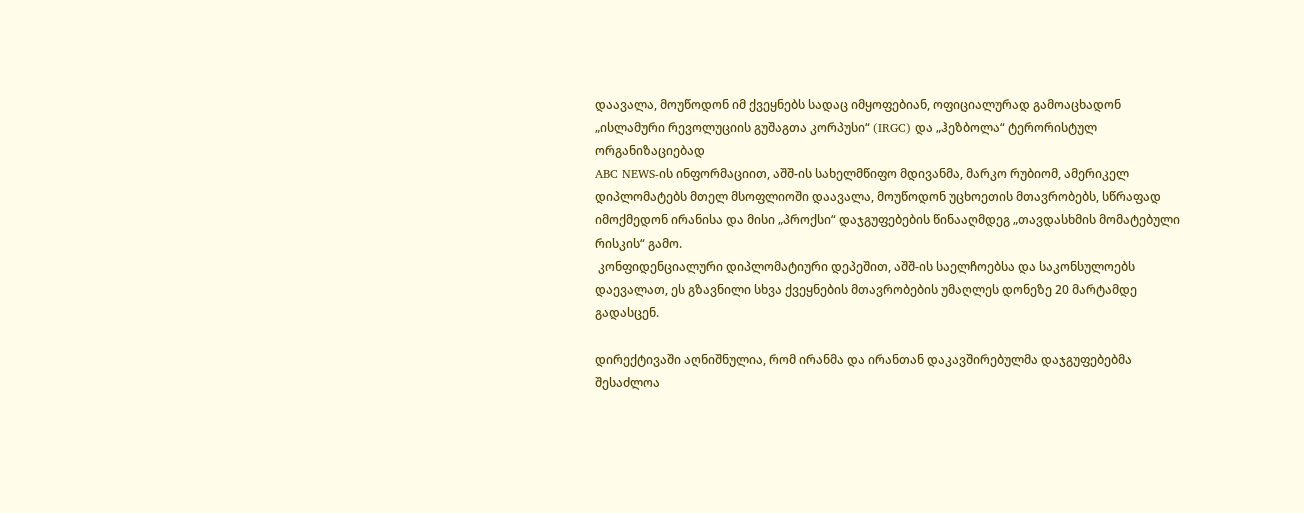დაავალა, მოუწოდონ იმ ქვეყნებს სადაც იმყოფებიან, ოფიციალურად გამოაცხადონ „ისლამური რევოლუციის გუშაგთა კორპუსი“ (IRGC) და „ჰეზბოლა“ ტერორისტულ ორგანიზაციებად
ABC NEWS-ის ინფორმაციით, აშშ-ის სახელმწიფო მდივანმა, მარკო რუბიომ, ამერიკელ დიპლომატებს მთელ მსოფლიოში დაავალა, მოუწოდონ უცხოეთის მთავრობებს, სწრაფად იმოქმედონ ირანისა და მისი „პროქსი“ დაჯგუფებების წინააღმდეგ „თავდასხმის მომატებული რისკის“ გამო.
 კონფიდენციალური დიპლომატიური დეპეშით, აშშ-ის საელჩოებსა და საკონსულოებს დაევალათ, ეს გზავნილი სხვა ქვეყნების მთავრობების უმაღლეს დონეზე 20 მარტამდე გადასცენ.

დირექტივაში აღნიშნულია, რომ ირანმა და ირანთან დაკავშირებულმა დაჯგუფებებმა შესაძლოა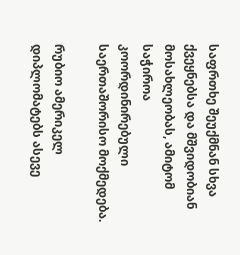საფრთხე შეუქმნან სხვა ქვეყნებსა და მშვიდობიან მოსახლეობას, ამიტომ საჭიროა კოორდინირებული საერთაშორისო მოქმედება.

რუბიო ამერიკელ დიპლომატებს ასევე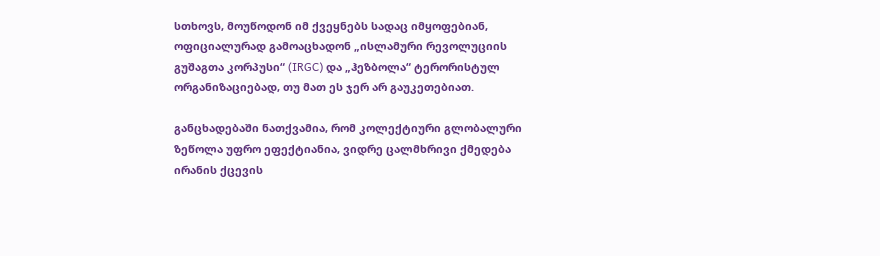სთხოვს, მოუწოდონ იმ ქვეყნებს სადაც იმყოფებიან, ოფიციალურად გამოაცხადონ „ისლამური რევოლუციის გუშაგთა კორპუსი“ (IRGC) და „ჰეზბოლა“ ტერორისტულ ორგანიზაციებად, თუ მათ ეს ჯერ არ გაუკეთებიათ.

განცხადებაში ნათქვამია, რომ კოლექტიური გლობალური ზეწოლა უფრო ეფექტიანია, ვიდრე ცალმხრივი ქმედება ირანის ქცევის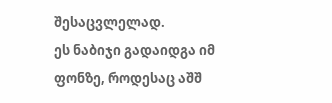შესაცვლელად.
ეს ნაბიჯი გადაიდგა იმ ფონზე, როდესაც აშშ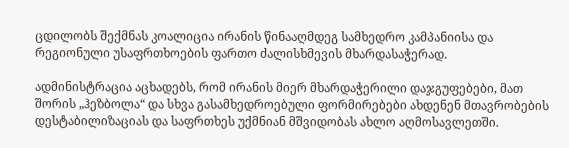ცდილობს შექმნას კოალიცია ირანის წინააღმდეგ სამხედრო კამპანიისა და რეგიონული უსაფრთხოების ფართო ძალისხმევის მხარდასაჭერად.

ადმინისტრაცია აცხადებს, რომ ირანის მიერ მხარდაჭერილი დაჯგუფებები, მათ შორის „ჰეზბოლა“ და სხვა გასამხედროებული ფორმირებები ახდენენ მთავრობების დესტაბილიზაციას და საფრთხეს უქმნიან მშვიდობას ახლო აღმოსავლეთში.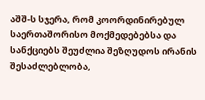აშშ-ს სჯერა, რომ კოორდინირებულ საერთაშორისო მოქმედებებსა და სანქციებს შეუძლია შეზღუდოს ირანის შესაძლებლობა,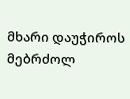მხარი დაუჭიროს მებრძოლ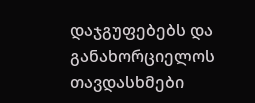დაჯგუფებებს და განახორციელოს თავდასხმები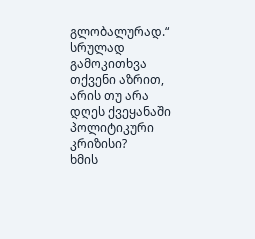გლობალურად.“
სრულად
გამოკითხვა
თქვენი აზრით, არის თუ არა დღეს ქვეყანაში პოლიტიკური კრიზისი?
ხმის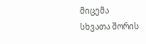მიცემა
სხვათა შორის